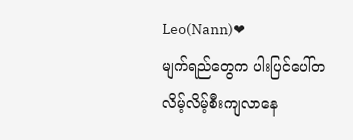Leo(Nann)❤
မျက်ရည်တွေက ပါးပြင်ပေါ်တလိမ့်လိမ့်စီးကျလာနေ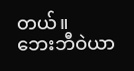တယ်။
ဘေးဘီဝဲယာ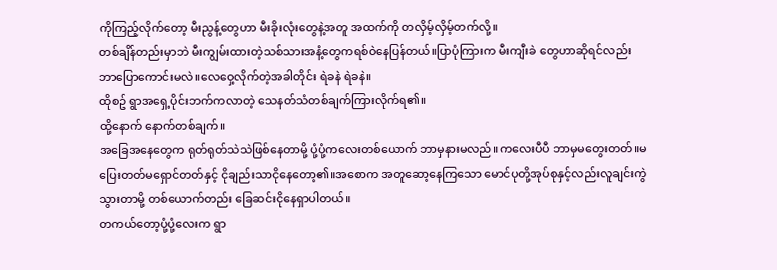ကိုကြည့်လိုက်တော့ မီးညွန့်တွေဟာ မီးခိုးလုံးတွေနဲ့အတူ အထက်ကို တလှိမ့်လှိမ့်တက်လို့။
တစ်ချိန်တည်းမှာဘဲ မီးကျွမ်းထားတဲ့သစ်သားအနံ့တွေကရစ်ဝဲနေပြန်တယ်။ပြာပုံကြားက မီးကျီးခဲ တွေဟာဆိုရင်လည်း ဘာပြောကောင်းမလဲ။လေဝှေ့လိုက်တဲ့အခါတိုင်း ရဲခနဲ ရဲခနဲ။
ထိုစဥ် ရွာအရှေ့ပိုင်းဘက်ကလာတဲ့ သေနတ်သံတစ်ချက်ကြားလိုက်ရ၏။
ထို့နောက် နောက်တစ်ချက်။
အခြေအနေတွေက ရုတ်ရုတ်သဲသဲဖြစ်နေတာမို့ ပုံ့ပုံ့ကလေးတစ်ယောက် ဘာမှနားမလည်။ကလေးပီပီ ဘာမှမတွေးတတ်။မပြေးတတ်မရှောင်တတ်နှင့် ငိုချည်းသာငိုနေတော့၏။အစောက အတူဆော့နေကြသော မောင်ပုတို့အုပ်စုနှင့်လည်းလူချင်းကွဲသွားတာမို့ တစ်ယောက်တည်း ခြေဆင်းငိုနေရှာပါတယ်။
တကယ်တော့ပုံ့ပုံ့လေးက ရွာ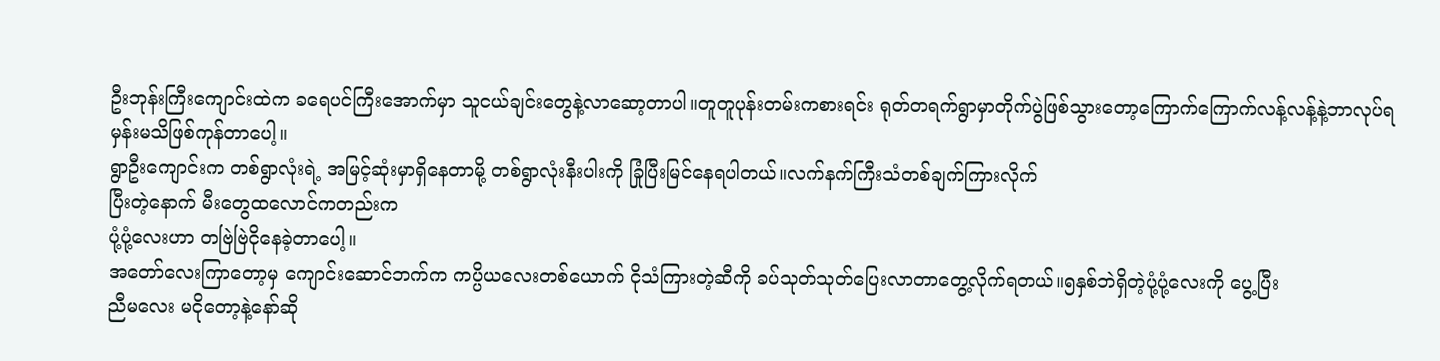ဦးဘုန်းကြီးကျောင်းထဲက ခရေပင်ကြီးအောက်မှာ သူငယ်ချင်းတွေနဲ့လာဆော့တာပါ။တူတူပုန်းတမ်းကစားရင်း ရုတ်တရက်ရွာမှာတိုက်ပွဲဖြစ်သွားတော့ကြောက်ကြောက်လန့်လန့်နဲ့ဘာလုပ်ရမှန်းမသိဖြစ်ကုန်တာပေါ့။
ရွာဦးကျောင်းက တစ်ရွာလုံးရဲ့ အမြင့်ဆုံးမှာရှိနေတာမို့ တစ်ရွာလုံးနီးပါးကို ခြုံပြီးမြင်နေရပါတယ်။လက်နက်ကြီးသံတစ်ချက်ကြားလိုက်
ပြီးတဲ့နောက် မီးတွေထလောင်ကတည်းက
ပုံ့ပုံ့လေးဟာ တဗြဲဗြဲငိုနေခဲ့တာပေါ့။
အတော်လေးကြာတော့မှ ကျောင်းဆောင်ဘက်က ကပ္ပိယလေးတစ်ယောက် ငိုသံကြားတဲ့ဆီကို ခပ်သုတ်သုတ်ပြေးလာတာတွေ့လိုက်ရတယ်။၅နှစ်ဘဲရှိတဲ့ပုံ့ပုံ့လေးကို ပွေ့ပြီး
ညီမလေး မငိုတော့နဲ့နော်ဆို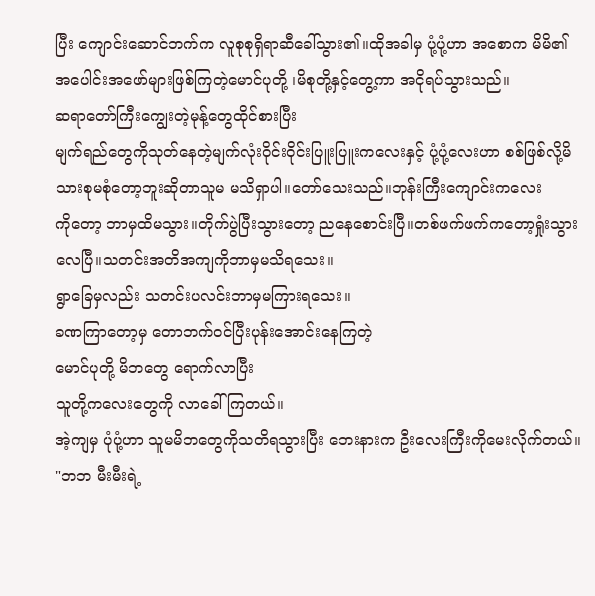ပြီး ကျောင်းဆောင်ဘက်က လူစုစုရှိရာဆီခေါ်သွား၏။ထိုအခါမှ ပုံ့ပုံ့ဟာ အစောက မိမိ၏ အပေါင်းအဖော်များဖြစ်ကြတဲ့မောင်ပုတို့ ၊မိစုတို့နှင့်တွေ့ကာ အငိုရပ်သွားသည်။
ဆရာတော်ကြီးကျွေးတဲ့မုန့်တွေထိုင်စားပြီး
မျက်ရည်တွေကိုသုတ်နေတဲ့မျက်လုံးဝိုင်းဝိုင်းပြူးပြူးကလေးနှင့် ပုံ့ပုံ့လေးဟာ စစ်ဖြစ်လို့မိသားစုမစုံတော့ဘူးဆိုတာသူမ မသိရှာပါ။တော်သေးသည်။ဘုန်းကြီးကျောင်းကလေး
ကိုတော့ ဘာမှထိမသွား။တိုက်ပွဲပြီးသွားတော့ ညနေစောင်းပြီ။တစ်ဖက်ဖက်ကတော့ရှုံးသွားလေပြီ။သတင်းအတိအကျကိုဘာမှမသိရသေး။
ရွာခြေမှလည်း သတင်းပလင်းဘာမှမကြားရသေး။
ခဏကြာတော့မှ တောဘက်ဝင်ပြီးပုန်းအောင်းနေကြတဲ့
မောင်ပုတို့ မိဘတွေ ရောက်လာပြီး
သူတို့ကလေးတွေကို လာခေါ်ကြတယ်။
အဲ့ကျမှ ပုံပုံ့ဟာ သူမမိဘတွေကိုသတိရသွားပြီး ဘေးနားက ဦးလေးကြီးကိုမေးလိုက်တယ်။
"ဘဘ မီးမီးရဲ့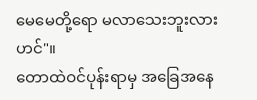မေမေတို့ရော မလာသေးဘူးလားဟင်"။
တောထဲဝင်ပုန်းရာမှ အခြေအနေ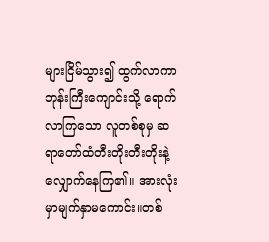များငြိမ်သွား၍ ထွက်လာကာ ဘုန်းကြီးကျောင်းသို့ ရောက်လာကြသော လူတစ်စုမှ ဆရာတော်ထံတီးတိုးတီးတိုးနဲ့လျှောက်နေကြ၏။ အားလုံးမှာမျက်နှာမကောင်း။တစ်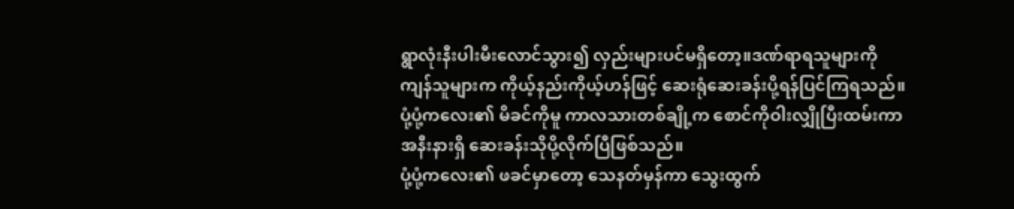ရွာလုံးနီးပါးမီးလောင်သွား၍ လှည်းများပင်မရှိတော့။ဒဏ်ရာရသူများကို
ကျန်သူများက ကိုယ့်နည်းကိုယ့်ဟန်ဖြင့် ဆေးရုံဆေးခန်းပို့ရန်ပြင်ကြရသည်။
ပုံ့ပုံ့ကလေး၏ မိခင်ကိုမူ ကာလသားတစ်ချို့က စောင်ကိုဝါးလျှိုပြီးထမ်းကာ အနီးနားရှိ ဆေးခန်းသိုပို့လိုက်ပြီဖြစ်သည်။
ပုံ့ပုံ့ကလေး၏ ဖခင်မှာတော့ သေနတ်မှန်ကာ သွေးထွက်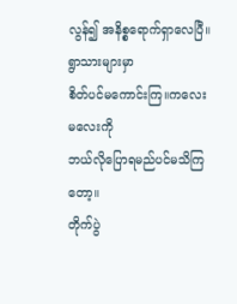လွန်၍ အနိစ္စရောက်ရှာလေပြီ။ရွာသားများမှာ
စိတ်ပင်မကောင်းကြ။ကလေးမလေးကို
ဘယ်လိုပြောရမည်ပင်မသိကြတော့။
တိုက်ပွဲ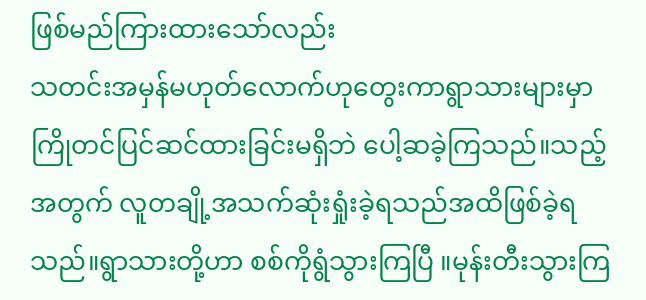ဖြစ်မည်ကြားထားသော်လည်း
သတင်းအမှန်မဟုတ်လောက်ဟုတွေးကာရွာသားများမှာ ကြိုတင်ပြင်ဆင်ထားခြင်းမရှိဘဲ ပေါ့ဆခဲ့ကြသည်။သည့်အတွက် လူတချို့အသက်ဆုံးရှုံးခဲ့ရသည်အထိဖြစ်ခဲ့ရသည်။ရွာသားတို့ဟာ စစ်ကိုရွံသွားကြပြီ ။မုန်းတီးသွားကြ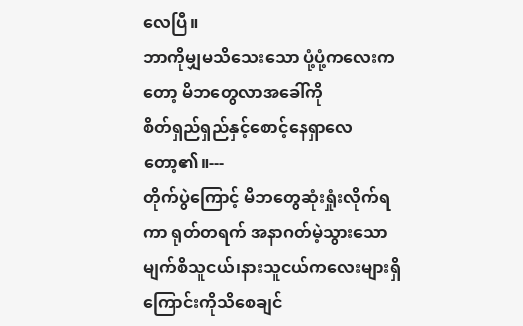လေပြီ။
ဘာကိုမျှမသိသေးသော ပုံ့ပုံ့ကလေးကတော့ မိဘတွေလာအခေါ်ကို
စိတ်ရှည်ရှည်နှင့်စောင့်နေရှာလေတော့၏။---
တိုက်ပွဲကြောင့် မိဘတွေဆုံးရှုံးလိုက်ရကာ ရုတ်တရက် အနာဂတ်မဲ့သွားသော မျက်စိသူငယ်၊နားသူငယ်ကလေးများရှိကြောင်းကိုသိစေချင်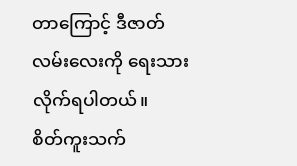တာကြောင့် ဒီဇာတ်လမ်းလေးကို ရေးသားလိုက်ရပါတယ်။
စိတ်ကူးသက်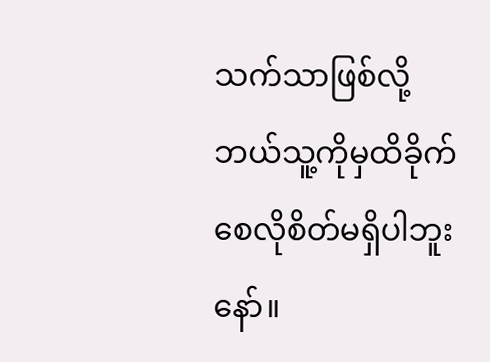သက်သာဖြစ်လို့
ဘယ်သူ့ကိုမှထိခိုက်စေလိုစိတ်မရှိပါဘူးနော်။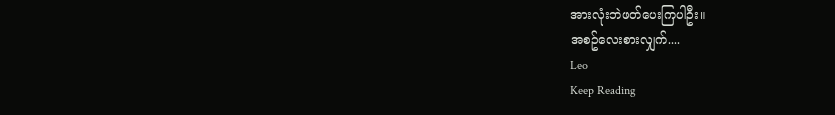အားလုံးဘဲဖတ်ပေးကြပါဦး။
အစဥ်လေးစားလျှက်....
Leo
Keep Reading